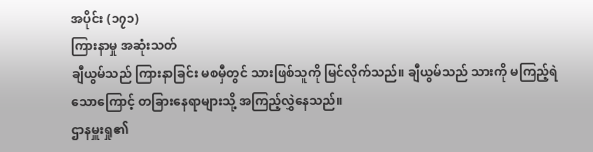အပိုင်း (၁၇၁)
ကြားနာမှု အဆုံးသတ်
ချီယွမ်သည် ကြားနာခြင်း မစမှီတွင် သားဖြစ်သူကို မြင်လိုက်သည်။ ချီယွမ်သည် သားကို မကြည့်ရဲသောကြောင့် တခြားနေရာများသို့ အကြည့်လွှဲနေသည်။
ဌာနမှူးရှု၏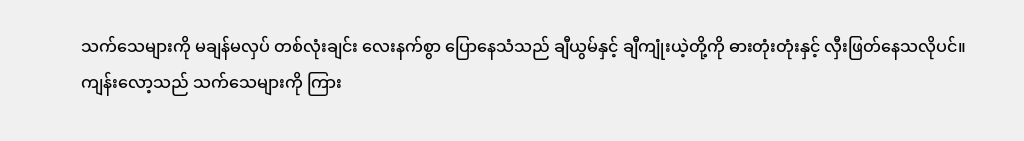သက်သေများကို မချန်မလှပ် တစ်လုံးချင်း လေးနက်စွာ ပြောနေသံသည် ချီယွမ်နှင့် ချီကျုံးယဲ့တို့ကို ဓားတုံးတုံးနှင့် လှီးဖြတ်နေသလိုပင်။
ကျန်းလော့သည် သက်သေများကို ကြား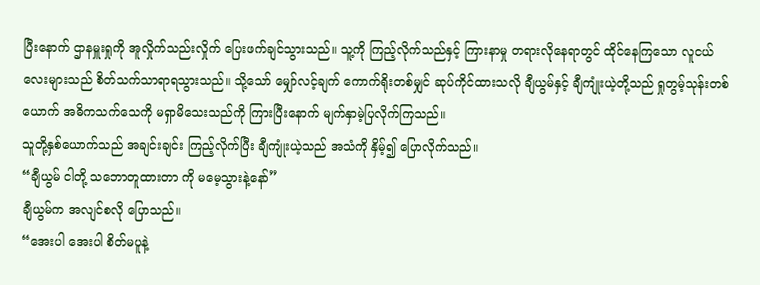ပြီးနောက် ဌာနမှူးရှုကို အူလှိုက်သည်းလှိုက် ပြေးဖက်ချင်သွားသည်။ သူ့ကို ကြည့်လိုက်သည်နှင့် ကြားနာမှု တရားလိုနေရာတွင် ထိုင်နေကြသော လူငယ်လေးများသည် စိတ်သက်သာရာရသွားသည်။ သို့သော် မျှော်လင့်ချက် ကောက်ရိုးတစ်မျှင် ဆုပ်ကိုင်ထားသလို ချီယွမ်နှင့် ချီကျုံးယဲ့တို့သည် ရှုတွမ့်သုန်းတစ်ယောက် အဓိကသက်သေကို မရှာမိသေးသည်ကို ကြားပြီးနောက် မျက်နှာမဲ့ပြလိုက်ကြသည်။
သူတို့နှစ်ယောက်သည် အချင်းချင်း ကြည့်လိုက်ပြီး ချီကျုံးယဲ့သည် အသံကို နှိမ့်၍ ပြောလိုက်သည်။
“ချီယွမ် ငါတို့ သဘောတူထားတာ ကို မမေ့သွားနဲ့နော်”
ချီယွမ်က အလျင်စလို ပြောသည်။
“အေးပါ အေးပါ စိတ်မပူနဲ့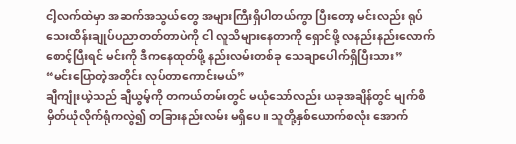ငါ့လက်ထဲမှာ အဆက်အသွယ်တွေ အများကြီးရှိပါတယ်ကွာ ပြီးတော့ မင်းလည်း ရုပ်သေးထိန်းချုပ်ပညာတတ်တာပဲကို ငါ လူသိများနေတာကို ရှောင်ဖို့ လနည်းနည်းလောက် စောင့်ပြီးရင် မင်းကို ဒီကနေထုတ်ဖို့ နည်းလမ်းတစ်ခု သေချာပေါက်ရှိပြီးသား”
“မင်းပြောတဲ့အတိုင်း လုပ်တာကောင်းမယ်”
ချီကျုံးယဲ့သည် ချီယွမ့်ကို တကယ်တမ်းတွင် မယုံသော်လည်း ယခုအချိန်တွင် မျက်စိမှိတ်ယုံလိုက်ရုံကလွဲ၍ တခြားနည်းလမ်း မရှိပေ။ သူတို့နှစ်ယောက်စလုံး အောက်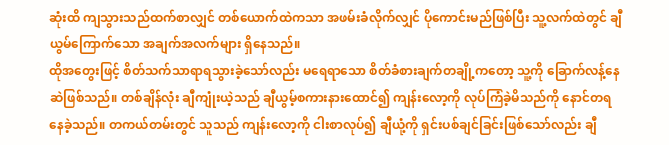ဆုံးထိ ကျသွားသည်ထက်စာလျှင် တစ်ယောက်ထဲကသာ အဖမ်းခံလိုက်လျှင် ပိုကောင်းမည်ဖြစ်ပြီး သူ့လက်ထဲတွင် ချီယွမ်ကြောက်သော အချက်အလက်များ ရှိနေသည်။
ထိုအတွေးဖြင့် စိတ်သက်သာရာရသွားခဲ့သော်လည်း မရေရာသော စိတ်ခံစားချက်တချို့ကတော့ သူ့ကို ခြောက်လန့်နေဆဲဖြစ်သည်။ တစ်ချိန်လုံး ချီကျုံးယဲ့သည် ချီယွမ့်စကားနားထောင်၍ ကျန်းလော့ကို လုပ်ကြံခဲ့မိသည်ကို နောင်တရနေခဲ့သည်။ တကယ်တမ်းတွင် သူသည် ကျန်းလော့ကို ငါးစာလုပ်၍ ချီယုံ့ကို ရှင်းပစ်ချင်ခြင်းဖြစ်သော်လည်း ချီ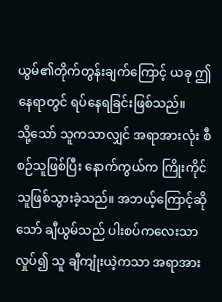ယွမ်၏တိုက်တွန်းချက်ကြောင့် ယခု ဤနေရာတွင် ရပ်နေရခြင်းဖြစ်သည်။
သို့သော် သူကသာလျှင် အရာအားလုံး စီစဉ်သူဖြစ်ပြီး နောက်ကွယ်က ကြိုးကိုင်သူဖြစ်သွားခဲ့သည်။ အဘယ့်ကြောင့်ဆိုသော် ချီယွမ်သည် ပါးစပ်ကလေးသာ လှုပ်၍ သူ ချီကျုံးယဲ့ကသာ အရာအား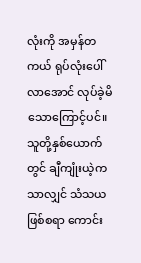လုံးကို အမှန်တကယ် ရုပ်လုံးပေါ်လာအောင် လုပ်ခဲ့မိသောကြောင့်ပင်။ သူတို့နှစ်ယောက်တွင် ချီကျုံးယဲ့ကသာလျှင် သံသယဖြစ်စရာ ကောင်း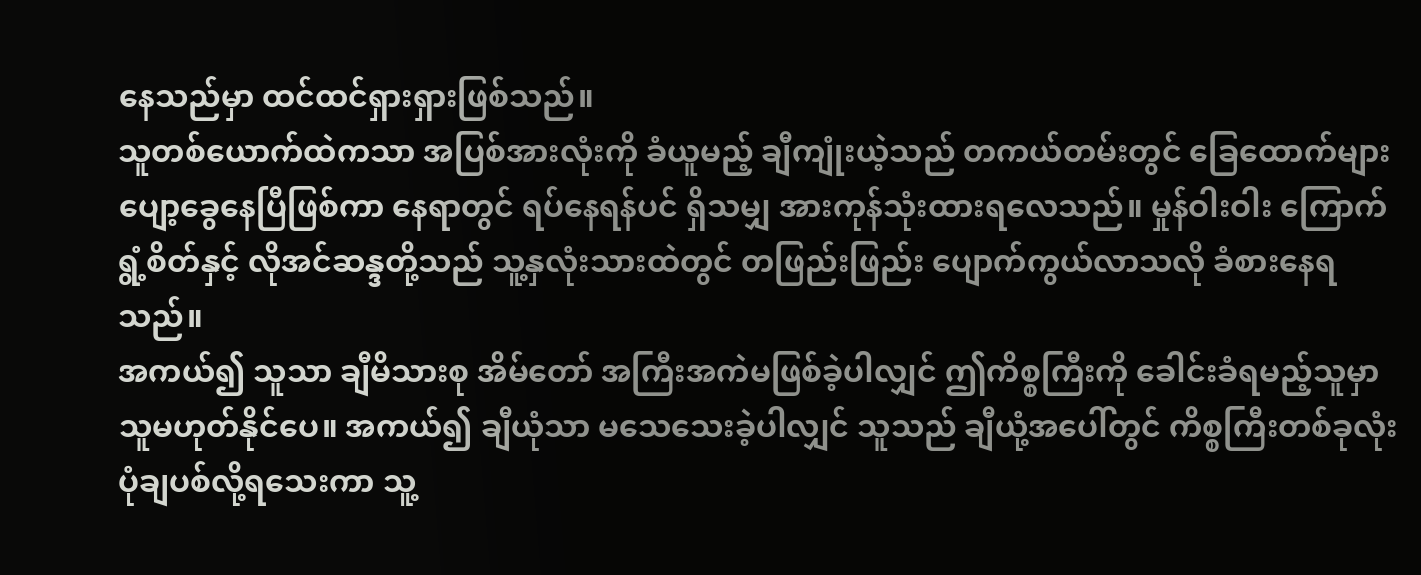နေသည်မှာ ထင်ထင်ရှားရှားဖြစ်သည်။
သူတစ်ယောက်ထဲကသာ အပြစ်အားလုံးကို ခံယူမည့် ချီကျုံးယဲ့သည် တကယ်တမ်းတွင် ခြေထောက်များ ပျော့ခွေနေပြီဖြစ်ကာ နေရာတွင် ရပ်နေရန်ပင် ရှိသမျှ အားကုန်သုံးထားရလေသည်။ မှုန်ဝါးဝါး ကြောက်ရွံ့စိတ်နှင့် လိုအင်ဆန္ဒတို့သည် သူ့နှလုံးသားထဲတွင် တဖြည်းဖြည်း ပျောက်ကွယ်လာသလို ခံစားနေရသည်။
အကယ်၍ သူသာ ချီမိသားစု အိမ်တော် အကြီးအကဲမဖြစ်ခဲ့ပါလျှင် ဤကိစ္စကြီးကို ခေါင်းခံရမည့်သူမှာ သူမဟုတ်နိုင်ပေ။ အကယ်၍ ချီယုံသာ မသေသေးခဲ့ပါလျှင် သူသည် ချီယုံ့အပေါ်တွင် ကိစ္စကြီးတစ်ခုလုံး ပုံချပစ်လို့ရသေးကာ သူ့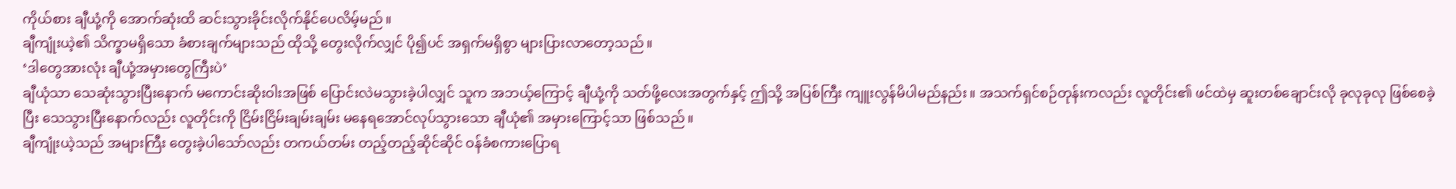ကိုယ်စား ချီယုံ့ကို အောက်ဆုံးထိ ဆင်းသွားခိုင်းလိုက်နိုင်ပေလိမ့်မည်။
ချီကျုံးယဲ့၏ သိက္ခာမရှိသော ခံစားချက်များသည် ထိုသို့ တွေးလိုက်လျှင် ပို၍ပင် အရှက်မရှိစွာ များပြားလာတော့သည်။
‘ဒါတွေအားလုံး ချီယုံ့အမှားတွေကြီးပဲ’
ချီယုံသာ သေဆုံးသွားပြီးနောက် မကောင်းဆိုးဝါးအဖြစ် ပြောင်းလဲမသွားခဲ့ပါလျှင် သူက အဘယ့်ကြောင့် ချီယုံ့ကို သတ်ဖို့လေးအတွက်နှင့် ဤသို့ အပြစ်ကြီး ကျူးလွန်မိပါမည်နည်း။ အသက်ရှင်စဉ်တုန်းကလည်း လူတိုင်း၏ ဖင်ထဲမှ ဆူးတစ်ချောင်းလို ခုလုခုလု ဖြစ်စေခဲ့ပြီး သေသွားပြီးနောက်လည်း လူတိုင်းကို ငြိမ်းငြိမ်းချမ်းချမ်း မနေရအောင်လုပ်သွားသော ချီယုံ၏ အမှားကြောင့်သာ ဖြစ်သည်။
ချီကျုံးယဲ့သည် အများကြီး တွေးခဲ့ပါသော်လည်း တကယ်တမ်း တည့်တည့်ဆိုင်ဆိုင် ဝန်ခံစကားပြောရ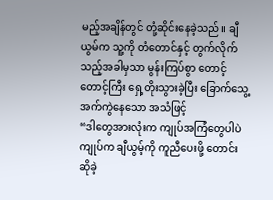မည့်အချိန်တွင် တုံ့ဆိုင်းနေခဲ့သည်။ ချီယွမ်က သူ့ကို တံတောင်နှင့် တွက်လိုက်သည့်အခါမှသာ မွန်းကြပ်စွာ တောင့်တောင့်ကြီး ရှေ့တိုးသွားခဲ့ပြီး ခြောက်သွေ့အက်ကွဲနေသော အသံဖြင့်
“ဒါတွေအားလုံးက ကျုပ်အကြံတွေပါပဲ ကျုပ်က ချီယွမ့်ကို ကူညီပေးဖို့ တောင်းဆိုခဲ့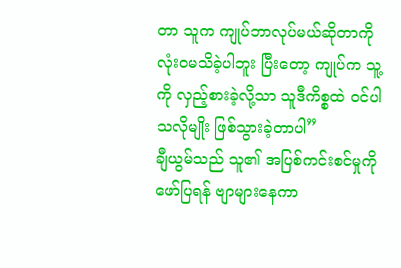တာ သူက ကျုပ်ဘာလုပ်မယ်ဆိုတာကို လုံးဝမသိခဲ့ပါဘူး ပြီးတော့ ကျုပ်က သူ့ကို လှည့်စားခဲ့လို့သာ သူဒီကိစ္စထဲ ဝင်ပါသလိုမျိုး ဖြစ်သွားခဲ့တာပါ”
ချီယွမ်သည် သူ၏ အပြစ်ကင်းစင်မှုကို ဖော်ပြရန် ဗျာများနေကာ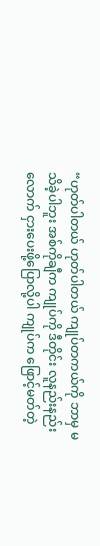“ဟုတ်ပါတယ် ဟုတ်ပါတယ် ကျုပ်တကယ်ကို ဘာမှ မသိခဲ့ပါဘူး အစ်ကိုချီက ကျုပ်ကို ဒီတိုင်း လူနည်းနည်းလောက် ငှားပေးဖို့ပြောလို့ပါ ကျုပ်က ဖြောင့်မတ်တဲ့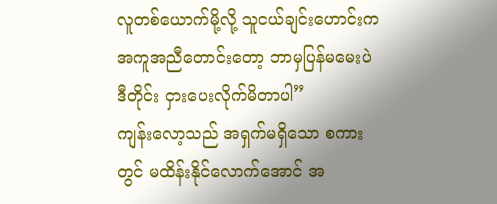လူတစ်ယောက်မို့လို့ သူငယ်ချင်းဟောင်းက အကူအညီတောင်းတော့ ဘာမှပြန်မမေးပဲ ဒီတိုင်း ငှားပေးလိုက်မိတာပါ”
ကျန်းလော့သည် အရှက်မရှိသော စကားတွင် မထိန်းနိုင်လောက်အောင် အ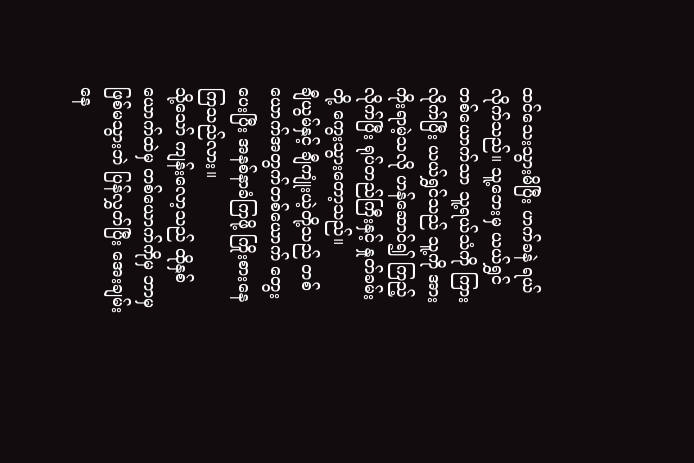ထင်သေးသွားမိပြီး ဟက်ခနဲ ရယ်လိုက်သည်။ သူ့ဘေးမှ ယယ်ရွှင် တစ်ယောက်သာ သူ့ရယ်သံကို ကြားလိုက်ပြီး ယယ်ရွှင်သည် သူ့ကို အားကိုးရာမဲ့သလို ဟန်ဆောင်၍ ကြည့်လိုက်ပြီး ရုပ်တည်ကြီးနှင့် နှုတ်ခမ်းတို့ ကွေးသွားတော့သည်။
ချီယွမ်နှင့် ချီကျုံးယဲ့တို့သည် တစ်ယောက်အတွက်တစ်ယောက် တွေးပေးပြီး အနစ်နာခံကြဖို့ ကြိုးစားနေကြသည်လား။
သို့သော် ကျန်းလော့သည် ထိုနှစ်ယောက်ထဲမှ တစ်ယောက်ကိုမှ ဘာမှဖြစ်မသွားဘဲ ပြန်လွှတ်ပြီး အေးချမ်းနေ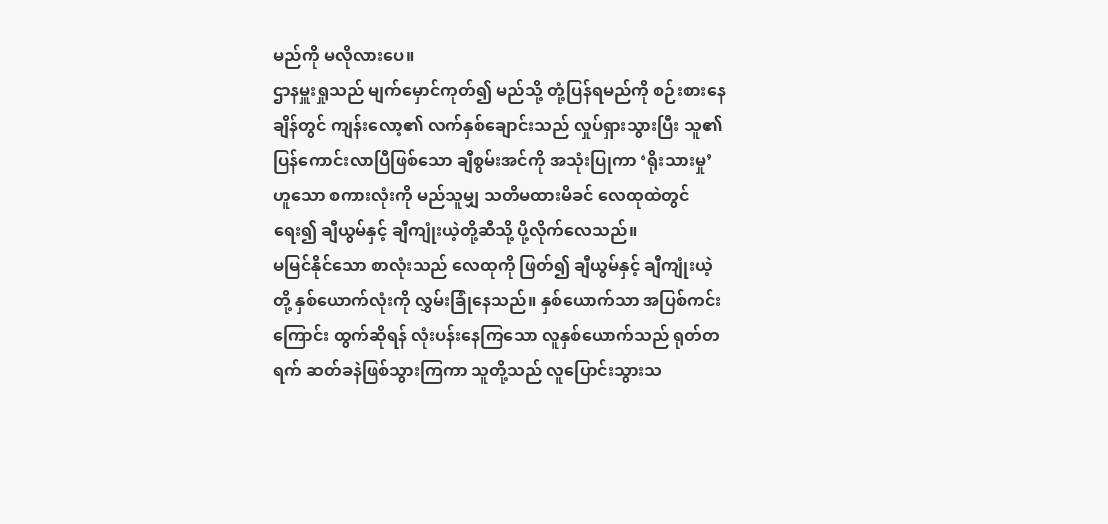မည်ကို မလိုလားပေ။
ဌာနမှူးရှုသည် မျက်မှောင်ကုတ်၍ မည်သို့ တုံ့ပြန်ရမည်ကို စဉ်းစားနေချိန်တွင် ကျန်းလော့၏ လက်နှစ်ချောင်းသည် လှုပ်ရှားသွားပြီး သူ၏ ပြန်ကောင်းလာပြီဖြစ်သော ချီစွမ်းအင်ကို အသုံးပြုကာ ‘ရိုးသားမှု’ ဟူသော စကားလုံးကို မည်သူမျှ သတိမထားမိခင် လေထုထဲတွင် ရေး၍ ချီယွမ်နှင့် ချီကျုံးယဲ့တို့ဆီသို့ ပို့လိုက်လေသည်။
မမြင်နိုင်သော စာလုံးသည် လေထုကို ဖြတ်၍ ချီယွမ်နှင့် ချီကျုံးယဲ့တို့ နှစ်ယောက်လုံးကို လွှမ်းခြုံနေသည်။ နှစ်ယောက်သာ အပြစ်ကင်းကြောင်း ထွက်ဆိုရန် လုံးပန်းနေကြသော လူနှစ်ယောက်သည် ရုတ်တရက် ဆတ်ခနဲဖြစ်သွားကြကာ သူတို့သည် လူပြောင်းသွားသ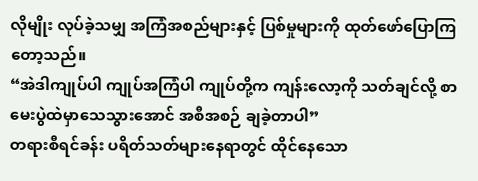လိုမျိုး လုပ်ခဲ့သမျှ အကြံအစည်များနှင့် ပြစ်မှုများကို ထုတ်ဖော်ပြောကြတော့သည်။
“အဲဒါကျုပ်ပါ ကျုပ်အကြံပါ ကျုပ်တို့က ကျန်းလော့ကို သတ်ချင်လို့ စာမေးပွဲထဲမှာသေသွားအောင် အစီအစဉ် ချခဲ့တာပါ”
တရားစီရင်ခန်း ပရိတ်သတ်များနေရာတွင် ထိုင်နေသော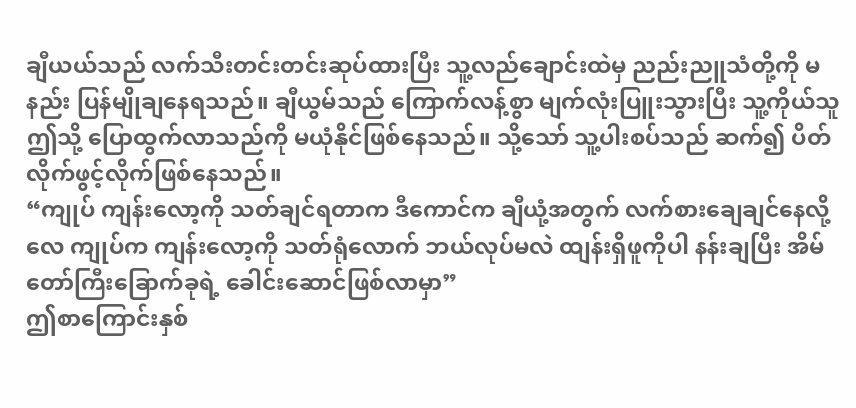ချီယယ်သည် လက်သီးတင်းတင်းဆုပ်ထားပြီး သူ့လည်ချောင်းထဲမှ ညည်းညူသံတို့ကို မနည်း ပြန်မျိုချနေရသည်။ ချီယွမ်သည် ကြောက်လန့်စွာ မျက်လုံးပြူးသွားပြီး သူ့ကိုယ်သူ ဤသို့ ပြောထွက်လာသည်ကို မယုံနိုင်ဖြစ်နေသည်။ သို့သော် သူ့ပါးစပ်သည် ဆက်၍ ပိတ်လိုက်ဖွင့်လိုက်ဖြစ်နေသည်။
“ကျုပ် ကျန်းလော့ကို သတ်ချင်ရတာက ဒီကောင်က ချီယုံ့အတွက် လက်စားချေချင်နေလို့လေ ကျုပ်က ကျန်းလော့ကို သတ်ရုံလောက် ဘယ်လုပ်မလဲ ထျန်းရှိဖူကိုပါ နန်းချပြီး အိမ်တော်ကြီးခြောက်ခုရဲ့ ခေါင်းဆောင်ဖြစ်လာမှာ”
ဤစာကြောင်းနှစ်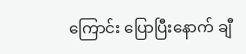ကြောင်း ပြောပြီးနောက် ချီ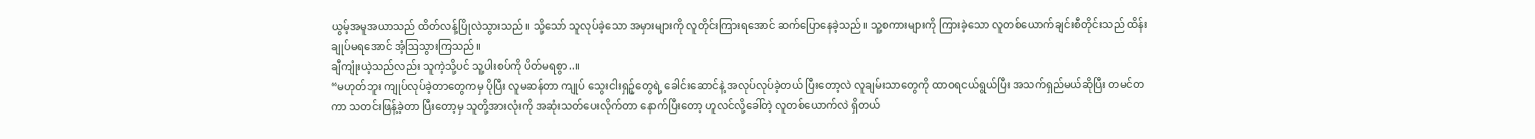ယွမ့်အမူအယာသည် ထိတ်လန့်ပြိုလဲသွားသည်။ သို့သော် သူလုပ်ခဲ့သော အမှားများကို လူတိုင်းကြားရအောင် ဆက်ပြောနေခဲ့သည်။ သူ့စကားများကို ကြားခဲ့သော လူတစ်ယောက်ချင်းစီတိုင်းသည် ထိန်းချုပ်မရအောင် အံ့ဩသွားကြသည်။
ချီကျုံးယဲ့သည်လည်း သူကဲ့သို့ပင် သူ့ပါးစပ်ကို ပိတ်မရစွာ..။
“မဟုတ်ဘူး ကျုပ်လုပ်ခဲ့တာတွေကမှ ပိုပြီး လူမဆန်တာ ကျုပ် သွေးငါးရှဉ့်တွေရဲ့ ခေါင်းဆောင်နဲ့ အလုပ်လုပ်ခဲ့တယ် ပြီးတော့လဲ လူချမ်းသာတွေကို ထာဝရငယ်ရွယ်ပြီး အသက်ရှည်မယ်ဆိုပြီး တမင်တကာ သတင်းဖြန့်ခဲ့တာ ပြီးတော့မှ သူတို့အားလုံးကို အဆုံးသတ်ပေးလိုက်တာ နောက်ပြီးတော့ ဟူလင်လို့ခေါ်တဲ့ လူတစ်ယောက်လဲ ရှိတယ်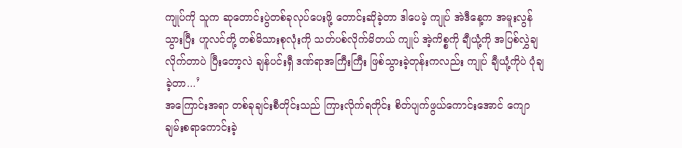ကျုပ်ကို သူက ဆုတောင်းပွဲတစ်ခုလုပ်ပေးဖို့ တောင်းဆိုခဲ့တာ ဒါပေမဲ့ ကျုပ် အဲဒီနေ့က အမူးလွန်သွားပြီး ဟူလင်တို့ တစ်မိသားစုလုံးကို သတ်ပစ်လိုက်မိတယ် ကျုပ် အဲ့ကိစ္စကို ချီယုံ့ကို အပြစ်လွှဲချလိုက်တာပဲ ပြီးတော့လဲ ချန်ပင်းရှီ ဒဏ်ရာအကြီးကြီး ဖြစ်သွားခဲ့တုန်းကလည်း ကျုပ် ချီယုံ့ကိုပဲ ပုံချခဲ့တာ...’
အကြောင်းအရာ တစ်ခုချင်းစီတိုင်းသည် ကြားလိုက်ရတိုင်း စိတ်ပျက်ဖွယ်ကောင်းအောင် ကျောချမ်းစရာကောင်းခဲ့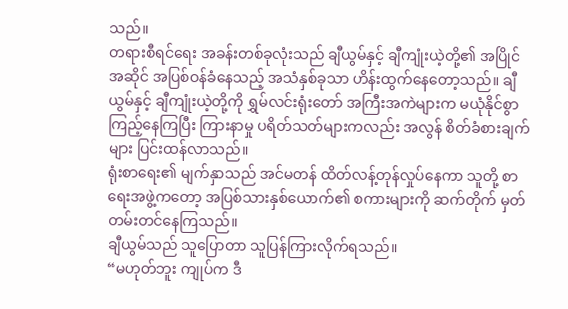သည်။
တရားစီရင်ရေး အခန်းတစ်ခုလုံးသည် ချီယွမ်နှင့် ချီကျုံးယဲ့တို့၏ အပြိုင်အဆိုင် အပြစ်ဝန်ခံနေသည့် အသံနှစ်ခုသာ ဟိန်းထွက်နေတော့သည်။ ချီယွမ်နှင့် ချီကျုံးယဲ့တို့ကို ရွှမ်လင်းရုံးတော် အကြီးအကဲများက မယုံနိုင်စွာ ကြည့်နေကြပြီး ကြားနာမှု ပရိတ်သတ်များကလည်း အလွန် စိတ်ခံစားချက်များ ပြင်းထန်လာသည်။
ရုံးစာရေး၏ မျက်နှာသည် အင်မတန် ထိတ်လန့်တုန်လှုပ်နေကာ သူတို့ စာရေးအဖွဲ့ကတော့ အပြစ်သားနှစ်ယောက်၏ စကားများကို ဆက်တိုက် မှတ်တမ်းတင်နေကြသည်။
ချီယွမ်သည် သူပြောတာ သူပြန်ကြားလိုက်ရသည်။
“မဟုတ်ဘူး ကျုပ်က ဒီ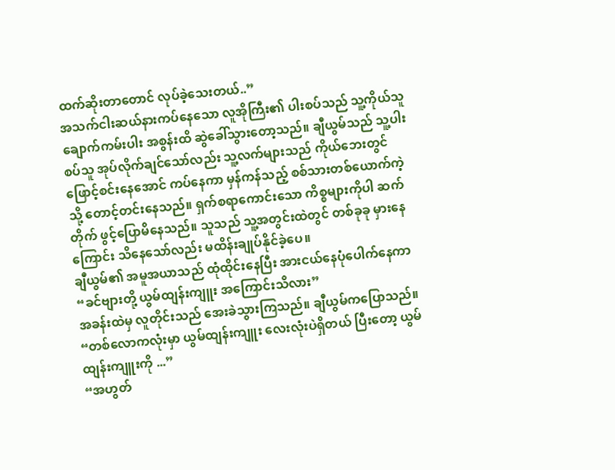ထက်ဆိုးတာတောင် လုပ်ခဲ့သေးတယ်..”
အသက်ငါးဆယ်နားကပ်နေသော လူအိုကြီး၏ ပါးစပ်သည် သူ့ကိုယ်သူ ချောက်ကမ်းပါး အစွန်းထိ ဆွဲခေါ်သွားတော့သည်။ ချီယွမ်သည် သူ့ပါးစပ်သူ အုပ်လိုက်ချင်သော်လည်း သူ့လက်များသည် ကိုယ်ဘေးတွင် ဖြောင့်စင်းနေအောင် ကပ်နေကာ မှန်ကန်သည့် စစ်သားတစ်ယောက်ကဲ့သို့ တောင့်တင်းနေသည်။ ရှက်စရာကောင်းသော ကိစ္စများကိုပါ ဆက်တိုက် ဖွင့်ပြောမိနေသည်။ သူသည် သူ့အတွင်းထဲတွင် တစ်ခုခု မှားနေကြောင်း သိနေသော်လည်း မထိန်းချုပ်နိုင်ခဲ့ပေ။
ချီယွမ်၏ အမူအယာသည် ထုံထိုင်းနေပြီး အားငယ်နေပုံပေါက်နေကာ
“ခင်ဗျားတို့ ယွမ်ထျန်းကျူး အကြောင်းသိလား”
အခန်းထဲမှ လူတိုင်းသည် အေးခဲသွားကြသည်။ ချီယွမ်ကပြောသည်။
“တစ်လောကလုံးမှာ ယွမ်ထျန်းကျူး လေးလုံးပဲရှိတယ် ပြီးတော့ ယွမ်ထျန်းကျူးကို ...”
“အဟွတ်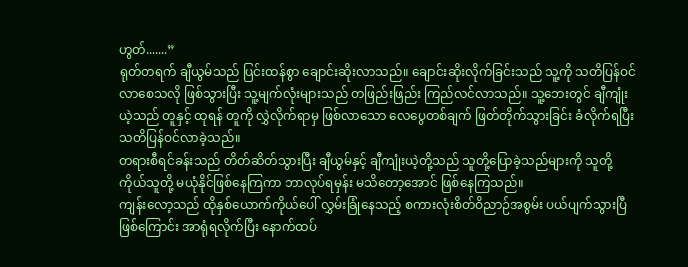ဟွတ်.......”
ရုတ်တရက် ချီယွမ်သည် ပြင်းထန်စွာ ချောင်းဆိုးလာသည်။ ချောင်းဆိုးလိုက်ခြင်းသည် သူ့ကို သတိပြန်ဝင်လာစေသလို ဖြစ်သွားပြီး သူ့မျက်လုံးများသည် တဖြည်းဖြည်း ကြည်လင်လာသည်။ သူ့ဘေးတွင် ချီကျုံးယဲ့သည် တူနှင့် ထုရန် တူကို လွှဲလိုက်ရာမှ ဖြစ်လာသော လေပွေတစ်ချက် ဖြတ်တိုက်သွားခြင်း ခံလိုက်ရပြီး သတိပြန်ဝင်လာခဲ့သည်။
တရားစီရင်ခန်းသည် တိတ်ဆိတ်သွားပြီး ချီယွမ်နှင့် ချီကျုံးယဲ့တို့သည် သူတို့ပြောခဲ့သည်များကို သူတို့ကိုယ်သူတို့ မယုံနိုင်ဖြစ်နေကြကာ ဘာလုပ်ရမှန်း မသိတော့အောင် ဖြစ်နေကြသည်။
ကျန်းလော့သည် ထိုနှစ်ယောက်ကိုယ်ပေါ် လွှမ်းခြုံနေသည့် စကားလုံးစိတ်ဝိညာဉ်အစွမ်း ပယ်ပျက်သွားပြီ ဖြစ်ကြောင်း အာရုံရလိုက်ပြီး နောက်ထပ်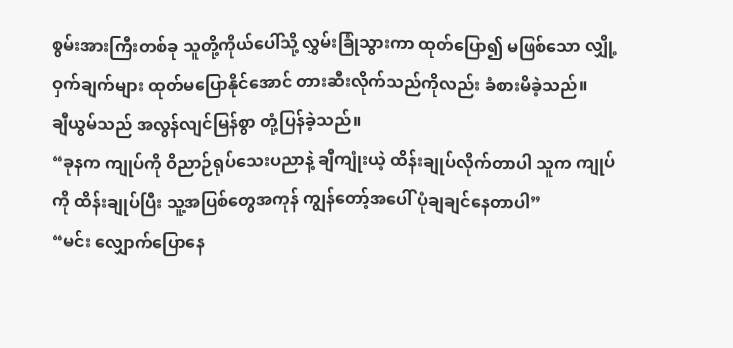စွမ်းအားကြီးတစ်ခု သူတို့ကိုယ်ပေါ်သို့ လွှမ်းခြုံသွားကာ ထုတ်ပြော၍ မဖြစ်သော လျှို့ဝှက်ချက်များ ထုတ်မပြောနိုင်အောင် တားဆီးလိုက်သည်ကိုလည်း ခံစားမိခဲ့သည်။
ချီယွမ်သည် အလွန်လျင်မြန်စွာ တုံ့ပြန်ခဲ့သည်။
“ခုနက ကျုပ်ကို ဝိညာဉ်ရုပ်သေးပညာနဲ့ ချီကျုံးယဲ့ ထိန်းချုပ်လိုက်တာပါ သူက ကျုပ်ကို ထိန်းချုပ်ပြီး သူ့အပြစ်တွေအကုန် ကျွန်တော့်အပေါ် ပုံချချင်နေတာပါ”
“မင်း လျှောက်ပြောနေ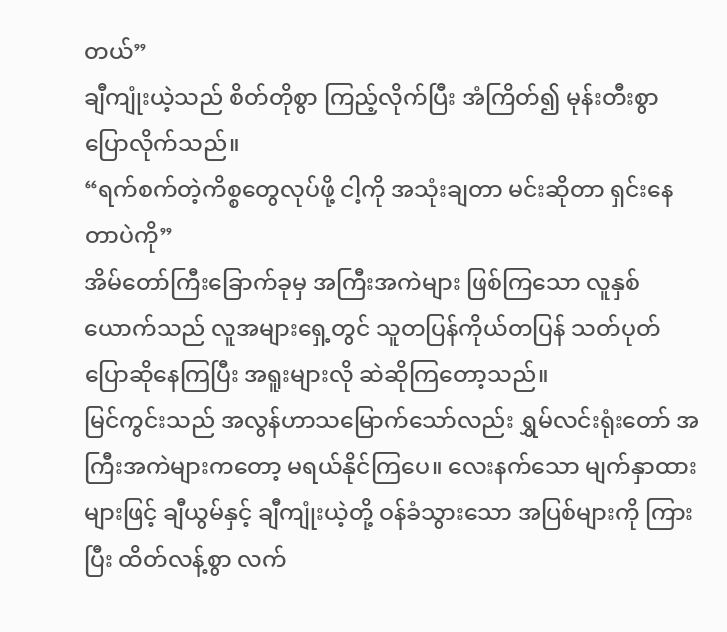တယ်”
ချီကျုံးယဲ့သည် စိတ်တိုစွာ ကြည့်လိုက်ပြီး အံကြိတ်၍ မုန်းတီးစွာ ပြောလိုက်သည်။
“ရက်စက်တဲ့ကိစ္စတွေလုပ်ဖို့ ငါ့ကို အသုံးချတာ မင်းဆိုတာ ရှင်းနေတာပဲကို”
အိမ်တော်ကြီးခြောက်ခုမှ အကြီးအကဲများ ဖြစ်ကြသော လူနှစ်ယောက်သည် လူအများရှေ့တွင် သူတပြန်ကိုယ်တပြန် သတ်ပုတ် ပြောဆိုနေကြပြီး အရူးများလို ဆဲဆိုကြတော့သည်။
မြင်ကွင်းသည် အလွန်ဟာသမြောက်သော်လည်း ရွှမ်လင်းရုံးတော် အကြီးအကဲများကတော့ မရယ်နိုင်ကြပေ။ လေးနက်သော မျက်နှာထားများဖြင့် ချီယွမ်နှင့် ချီကျုံးယဲ့တို့ ဝန်ခံသွားသော အပြစ်များကို ကြားပြီး ထိတ်လန့်စွာ လက်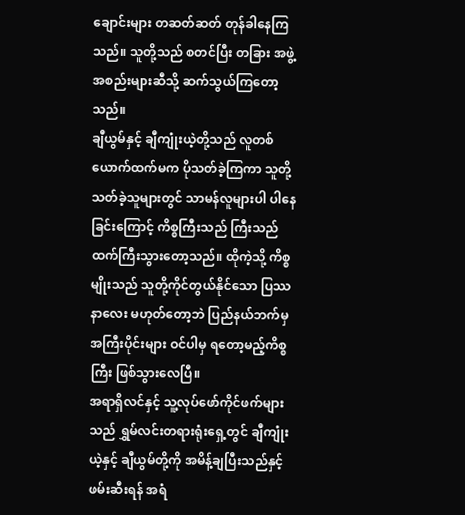ချောင်းများ တဆတ်ဆတ် တုန်ခါနေကြသည်။ သူတို့သည် စတင်ပြီး တခြား အဖွဲ့အစည်းများဆီသို့ ဆက်သွယ်ကြတော့သည်။
ချီယွမ်နှင့် ချီကျုံးယဲ့တို့သည် လူတစ်ယောက်ထက်မက ပိုသတ်ခဲ့ကြကာ သူတို့သတ်ခဲ့သူများတွင် သာမန်လူများပါ ပါနေခြင်းကြောင့် ကိစ္စကြီးသည် ကြီးသည်ထက်ကြီးသွားတော့သည်။ ထိုကဲ့သို့ ကိစ္စမျိုးသည် သူတို့ကိုင်တွယ်နိုင်သော ပြဿနာလေး မဟုတ်တော့ဘဲ ပြည်နယ်ဘက်မှ အကြီးပိုင်းများ ဝင်ပါမှ ရတော့မည့်ကိစ္စကြီး ဖြစ်သွားလေပြီ။
အရာရှိလင်နှင့် သူ့လုပ်ဖော်ကိုင်ဖက်များသည် ရွှမ်လင်းတရားရုံးရှေ့တွင် ချီကျုံးယဲ့နှင့် ချီယွမ်တို့ကို အမိန့်ချပြီးသည်နှင့် ဖမ်းဆီးရန် အရံ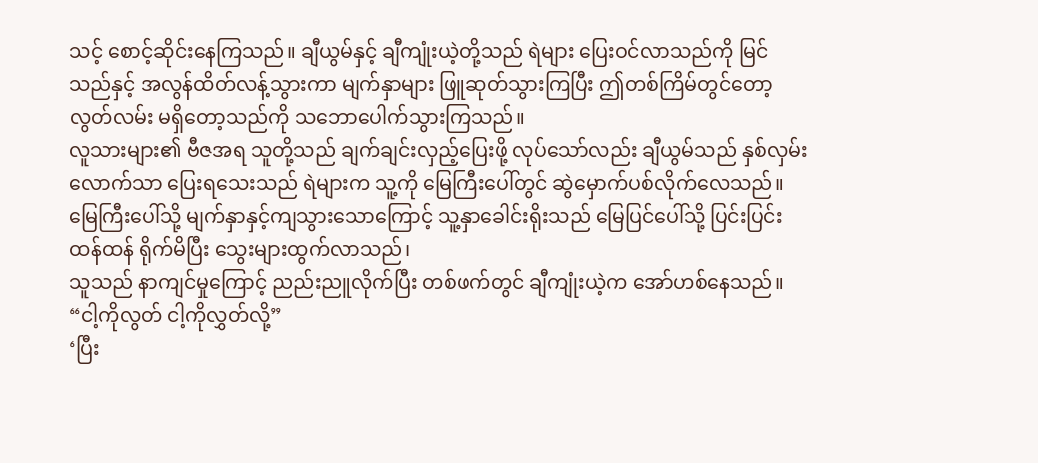သင့် စောင့်ဆိုင်းနေကြသည်။ ချီယွမ်နှင့် ချီကျုံးယဲ့တို့သည် ရဲများ ပြေးဝင်လာသည်ကို မြင်သည်နှင့် အလွန်ထိတ်လန့်သွားကာ မျက်နှာများ ဖြူဆုတ်သွားကြပြီး ဤတစ်ကြိမ်တွင်တော့ လွတ်လမ်း မရှိတော့သည်ကို သဘောပေါက်သွားကြသည်။
လူသားများ၏ ဗီဇအရ သူတို့သည် ချက်ချင်းလှည့်ပြေးဖို့ လုပ်သော်လည်း ချီယွမ်သည် နှစ်လှမ်းလောက်သာ ပြေးရသေးသည် ရဲများက သူ့ကို မြေကြီးပေါ်တွင် ဆွဲမှောက်ပစ်လိုက်လေသည်။ မြေကြီးပေါ်သို့ မျက်နှာနှင့်ကျသွားသောကြောင့် သူ့နှာခေါင်းရိုးသည် မြေပြင်ပေါ်သို့ ပြင်းပြင်းထန်ထန် ရိုက်မိပြီး သွေးများထွက်လာသည်၊
သူသည် နာကျင်မှုကြောင့် ညည်းညူလိုက်ပြီး တစ်ဖက်တွင် ချီကျုံးယဲ့က အော်ဟစ်နေသည်။
“ငါ့ကိုလွတ် ငါ့ကိုလွှတ်လို့”
‘ပြီး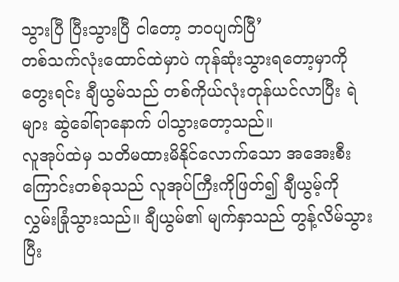သွားပြီ ပြီးသွားပြီ ငါတော့ ဘဝပျက်ပြီ’
တစ်သက်လုံးထောင်ထဲမှာပဲ ကုန်ဆုံးသွားရတော့မှာကို တွေးရင်း ချီယွမ်သည် တစ်ကိုယ်လုံးတုန်ယင်လာပြီး ရဲများ ဆွဲခေါ်ရာနောက် ပါသွားတော့သည်။
လူအုပ်ထဲမှ သတိမထားမိနိုင်လောက်သော အအေးစီးကြောင်းတစ်ခုသည် လူအုပ်ကြီးကိုဖြတ်၍ ချီယွမ့်ကို လွှမ်းခြုံသွားသည်။ ချီယွမ်၏ မျက်နှာသည် တွန့်လိမ်သွားပြီး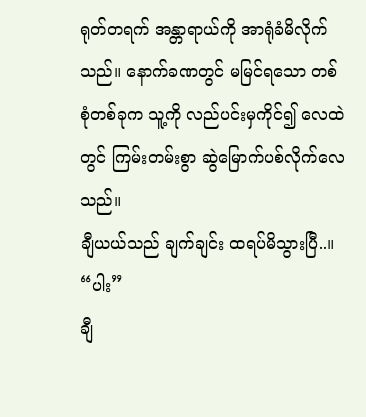ရုတ်တရက် အန္တာရာယ်ကို အာရုံခံမိလိုက်သည်။ နောက်ခဏတွင် မမြင်ရသော တစ်စုံတစ်ခုက သူ့ကို လည်ပင်းမှကိုင်၍ လေထဲတွင် ကြမ်းတမ်းစွာ ဆွဲမြောက်ပစ်လိုက်လေသည်။
ချီယယ်သည် ချက်ချင်း ထရပ်မိသွားပြီ..။
“ပါး”
ချီ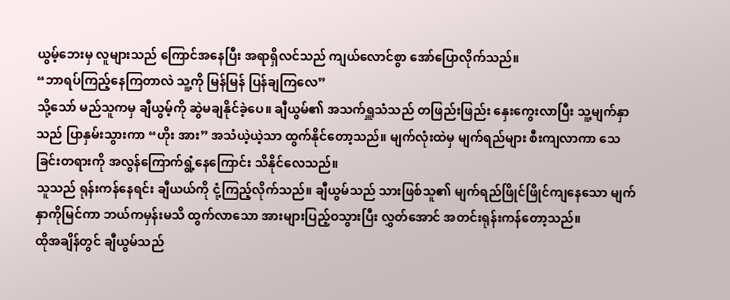ယွမ့်ဘေးမှ လူများသည် ကြောင်အနေပြီး အရာရှိလင်သည် ကျယ်လောင်စွာ အော်ပြောလိုက်သည်။
“ဘာရပ်ကြည့်နေကြတာလဲ သူ့ကို မြန်မြန် ပြန်ချကြလေ”
သို့သော် မည်သူကမှ ချီယွမ့်ကို ဆွဲမချနိုင်ခဲ့ပေ။ ချီယွမ်၏ အသက်ရှူသံသည် တဖြည်းဖြည်း နှေးကွေးလာပြီး သူ့မျက်နှာသည် ပြာနှမ်းသွားကာ “ဟိုး အား” အသံယဲ့ယဲ့သာ ထွက်နိုင်တော့သည်။ မျက်လုံးထဲမှ မျက်ရည်များ စီးကျလာကာ သေခြင်းတရားကို အလွန်ကြောက်ရွံ့နေကြောင်း သိနိုင်လေသည်။
သူသည် ရုန်းကန်နေရင်း ချီယယ်ကို ငုံ့ကြည့်လိုက်သည်။ ချီယွမ်သည် သားဖြစ်သူ၏ မျက်ရည်ဖြိုင်ဖြိုင်ကျနေသော မျက်နှာကိုမြင်ကာ ဘယ်ကမှန်းမသိ ထွက်လာသော အားများပြည့်ဝသွားပြီး လွှတ်အောင် အတင်းရုန်းကန်တော့သည်။
ထိုအချိန်တွင် ချီယွမ်သည်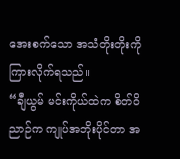အေးစက်သော အသံတိုးတိုးကို ကြားလိုက်ရသည်။
“ချီယွမ် မင်းကိုယ်ထဲက စိတ်ဝိညာဉ်က ကျုပ်အဘိုးပိုင်တာ အ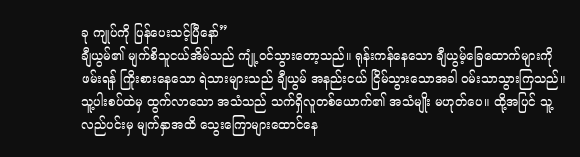ခု ကျုပ်ကို ပြန်ပေးသင့်ပြီနော်”
ချီယွမ်၏ မျက်စိသူငယ်အိမ်သည် ကျုံ့ဝင်သွားတော့သည်။ ရုန်းကန်နေသော ချီယွမ့်ခြေထောက်များကို ဖမ်းရန် ကြိုးစားနေသော ရဲသားများသည် ချီယွမ် အနည်းငယ် ငြိမ်သွားသောအခါ ဝမ်းသာသွားကြသည်။ သူ့ပါးစပ်ထဲမှ ထွက်လာသော အသံသည် သက်ရှိလူတစ်ယောက်၏ အသံမျိုး မဟုတ်ပေ။ ထို့အပြင် သူ့လည်ပင်းမှ မျက်နှာအထိ သွေးကြောများထောင်နေ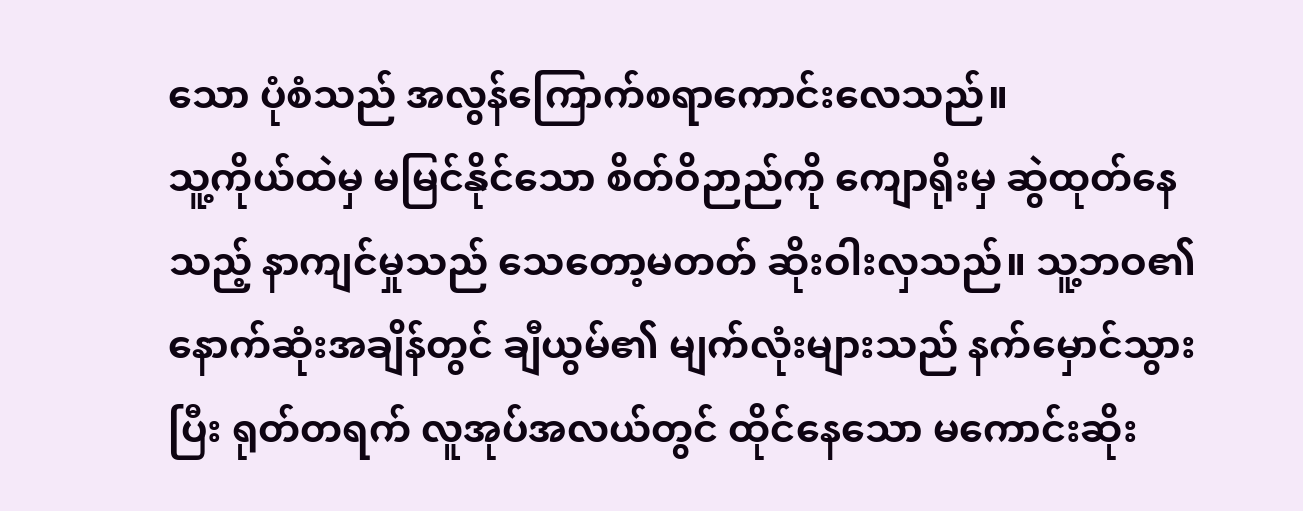သော ပုံစံသည် အလွန်ကြောက်စရာကောင်းလေသည်။
သူ့ကိုယ်ထဲမှ မမြင်နိုင်သော စိတ်ဝိဉာည်ကို ကျောရိုးမှ ဆွဲထုတ်နေသည့် နာကျင်မှုသည် သေတော့မတတ် ဆိုးဝါးလှသည်။ သူ့ဘဝ၏ နောက်ဆုံးအချိန်တွင် ချီယွမ်၏ မျက်လုံးများသည် နက်မှောင်သွားပြီး ရုတ်တရက် လူအုပ်အလယ်တွင် ထိုင်နေသော မကောင်းဆိုး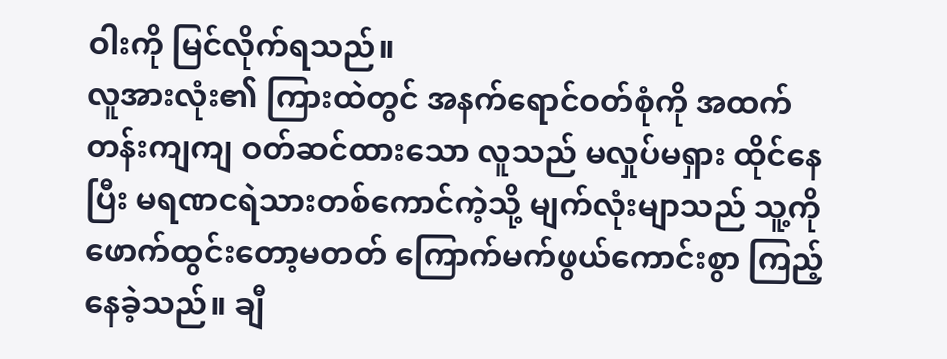ဝါးကို မြင်လိုက်ရသည်။
လူအားလုံး၏ ကြားထဲတွင် အနက်ရောင်ဝတ်စုံကို အထက်တန်းကျကျ ဝတ်ဆင်ထားသော လူသည် မလှုပ်မရှား ထိုင်နေပြီး မရဏငရဲသားတစ်ကောင်ကဲ့သို့ မျက်လုံးမျာသည် သူ့ကို ဖောက်ထွင်းတော့မတတ် ကြောက်မက်ဖွယ်ကောင်းစွာ ကြည့်နေခဲ့သည်။ ချီ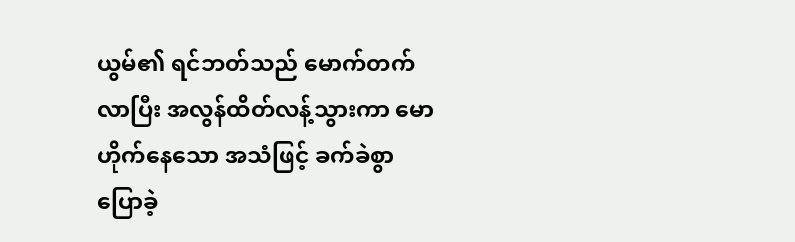ယွမ်၏ ရင်ဘတ်သည် မောက်တက်လာပြီး အလွန်ထိတ်လန့်သွားကာ မောဟိုက်နေသော အသံဖြင့် ခက်ခဲစွာ ပြောခဲ့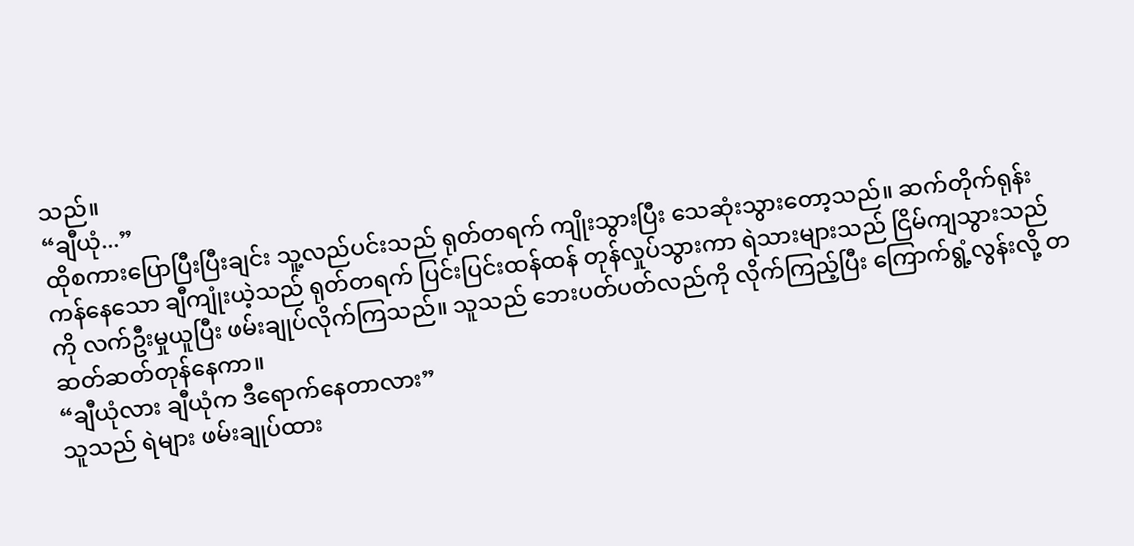သည်။
“ချီယုံ...”
ထိုစကားပြောပြီးပြီးချင်း သူ့လည်ပင်းသည် ရုတ်တရက် ကျိုးသွားပြီး သေဆုံးသွားတော့သည်။ ဆက်တိုက်ရုန်းကန်နေသော ချီကျုံးယဲ့သည် ရုတ်တရက် ပြင်းပြင်းထန်ထန် တုန်လှုပ်သွားကာ ရဲသားများသည် ငြိမ်ကျသွားသည်ကို လက်ဦးမှုယူပြီး ဖမ်းချုပ်လိုက်ကြသည်။ သူသည် ဘေးပတ်ပတ်လည်ကို လိုက်ကြည့်ပြီး ကြောက်ရွံ့လွန်းလို့ တဆတ်ဆတ်တုန်နေကာ။
“ချီယုံလား ချီယုံက ဒီရောက်နေတာလား”
သူသည် ရဲများ ဖမ်းချုပ်ထား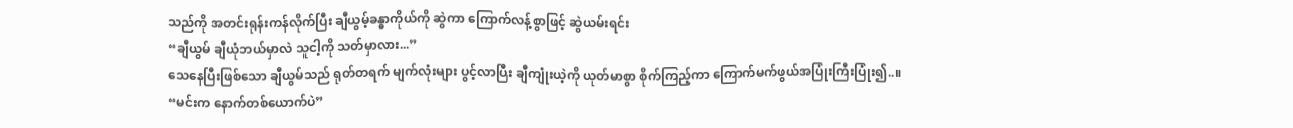သည်ကို အတင်းရုန်းကန်လိုက်ပြီး ချီယွမ့်ခန္ဓာကိုယ်ကို ဆွဲကာ ကြောက်လန့်စွာဖြင့် ဆွဲယမ်းရင်း
“ချီယွမ် ချီယုံဘယ်မှာလဲ သူငါ့ကို သတ်မှာလား...”
သေနေပြီးဖြစ်သော ချီယွမ်သည် ရုတ်တရက် မျက်လုံးများ ပွင့်လာပြီး ချီကျုံးယဲ့ကို ယုတ်မာစွာ စိုက်ကြည့်ကာ ကြောက်မက်ဖွယ်အပြုံးကြီးပြုံး၍..။
“မင်းက နောက်တစ်ယောက်ပဲ”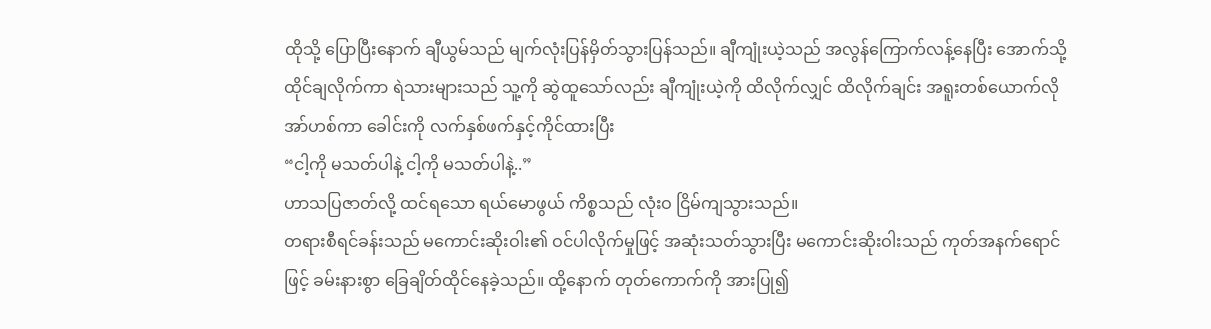ထိုသို့ ပြောပြီးနောက် ချီယွမ်သည် မျက်လုံးပြန်မှိတ်သွားပြန်သည်။ ချီကျုံးယဲ့သည် အလွန်ကြောက်လန့်နေပြီး အောက်သို့ ထိုင်ချလိုက်ကာ ရဲသားများသည် သူ့ကို ဆွဲထူသော်လည်း ချီကျုံးယဲ့ကို ထိလိုက်လျှင် ထိလိုက်ချင်း အရူးတစ်ယောက်လို အာ်ဟစ်ကာ ခေါင်းကို လက်နှစ်ဖက်နှင့်ကိုင်ထားပြီး
“ငါ့ကို မသတ်ပါနဲ့ ငါ့ကို မသတ်ပါနဲ့..”
ဟာသပြဇာတ်လို့ ထင်ရသော ရယ်မောဖွယ် ကိစ္စသည် လုံးဝ ငြိမ်ကျသွားသည်။
တရားစီရင်ခန်းသည် မကောင်းဆိုးဝါး၏ ဝင်ပါလိုက်မှုဖြင့် အဆုံးသတ်သွားပြီး မကောင်းဆိုးဝါးသည် ကုတ်အနက်ရောင်ဖြင့် ခမ်းနားစွာ ခြေချိတ်ထိုင်နေခဲ့သည်။ ထို့နောက် တုတ်ကောက်ကို အားပြု၍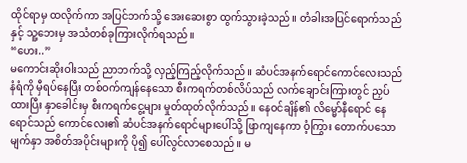ထိုင်ရာမှ ထလိုက်ကာ အပြင်ဘက်သို့ အေးဆေးစွာ ထွက်သွားခဲ့သည်။ တံခါးအပြင်ရောက်သည်နှင့် သူ့ဘေးမှ အသံတစ်ခုကြားလိုက်ရသည်။
“ဟေး..”
မကောင်းဆိုးဝါးသည် ညာဘက်သို့ လှည့်ကြည့်လိုက်သည်။ ဆံပင်အနက်ရောင်ကောင်လေးသည် နံရံကို မှီရပ်နေပြီး တစ်ဝက်ကျန်နေသော စီးကရက်တစ်လိပ်သည် လက်ချောင်းကြားတွင် ညှပ်ထားပြီး နှာခေါင်းမှ စီးကရက်ငွေ့များ မှုတ်ထုတ်လိုက်သည်။ နေဝင်ချိန်၏ လိမ္မော်နီရောင် နေရောင်သည် ကောင်လေး၏ ဆံပင်အနက်ရောင်များပေါ်သို့ ဖြာကျနေကာ ဝံ့ကြွား တောက်ပသော မျက်နှာ အစိတ်အပိုင်းများကို ပို၍ ပေါ်လွင်လာစေသည်။ မ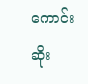ကောင်းဆိုး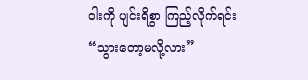ဝါးကို ပျင်းရိစွာ ကြည့်လိုက်ရင်း
“သွားတော့မလို့လား”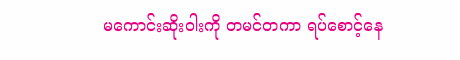မကောင်းဆိုးဝါးကို တမင်တကာ ရပ်စောင့်နေ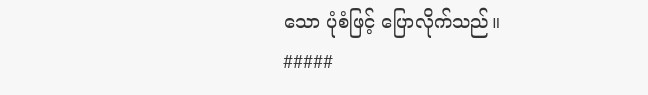သော ပုံစံဖြင့် ပြောလိုက်သည်။
#####